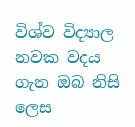විශ්ව විද්‍යාල නවක වදය ගැන ඔබ නිසි ලෙස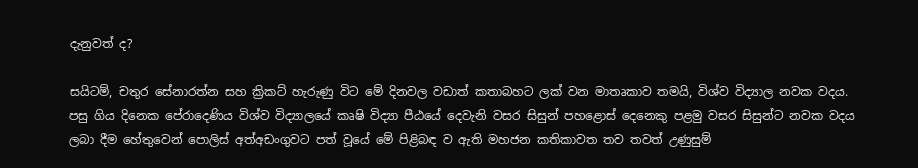දැනුවත් ද?

සයිටම්, චතුර සේනාරත්න සහ ක්‍රිකට් හැරුණු විට මේ දිනවල වඩාත් කතාබහට ලක් වන මාතෘකාව තමයි, විශ්ව විද්‍යාල නවක වදය. පසු ගිය දිනෙක පේරාදෙණිය විශ්ව විද්‍යාලයේ කෘෂි විද්‍යා පීඨයේ දෙවැනි වසර සිසුන් පහළොස් දෙනෙකු පළමු වසර සිසුන්ට නවක වදය ලබා දීම හේතුවෙන් පොලිස් අත්අඩංගුවට පත් වූයේ මේ පිළිබඳ ව ඇති මහජන කතිකාවත තව තවත් උණුසුම්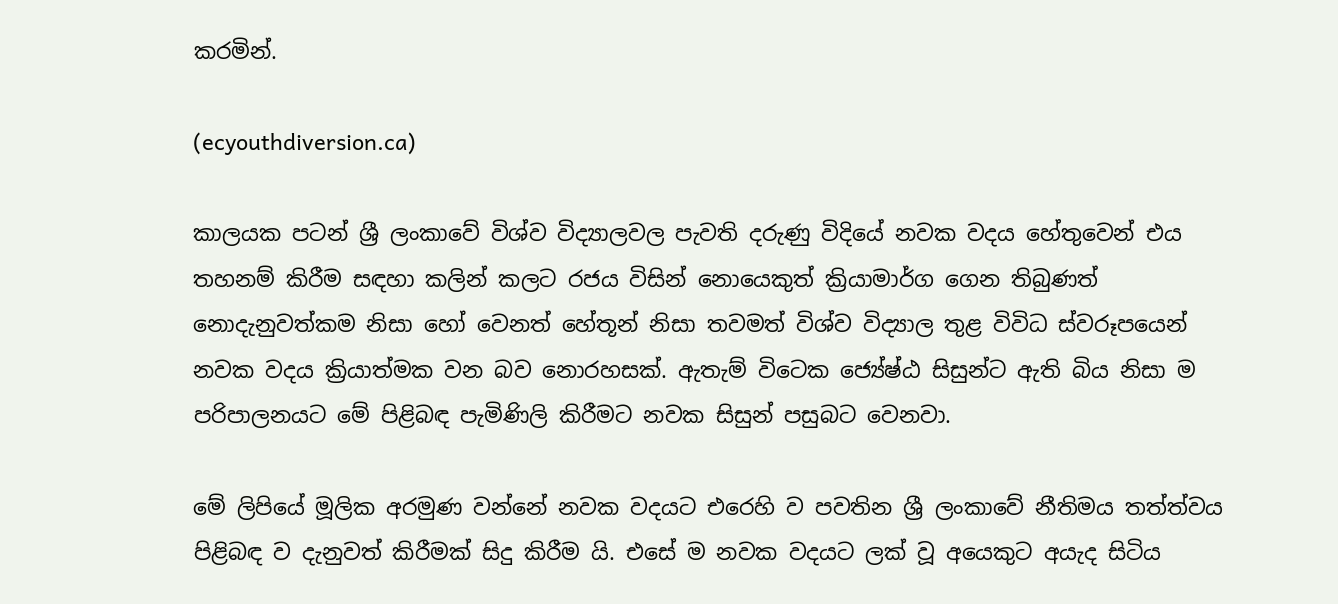කරමින්.

(ecyouthdiversion.ca)

කාලයක පටන් ශ්‍රී ලංකාවේ විශ්ව විද්‍යාලවල පැවති දරුණු විදියේ නවක වදය හේතුවෙන් එය තහනම් කිරීම සඳහා කලින් කලට රජය විසින් නොයෙකුත් ක්‍රියාමාර්ග ගෙන තිබුණත් නොදැනුවත්කම නිසා හෝ වෙනත් හේතූන් නිසා තවමත් විශ්ව විද්‍යාල තුළ විවිධ ස්වරූපයෙන් නවක වදය ක්‍රියාත්මක වන බව නොරහසක්. ඇතැම් විටෙක ජ්‍යේෂ්ඨ සිසුන්ට ඇති බිය නිසා ම පරිපාලනයට මේ පිළිබඳ පැමිණිලි කිරීමට නවක සිසුන් පසුබට වෙනවා.

මේ ලිපියේ මූලික අරමුණ වන්නේ නවක වදයට එරෙහි ව පවතින ශ්‍රී ලංකාවේ නීතිමය තත්ත්වය පිළිබඳ ව දැනුවත් කිරීමක් සිදු කිරීම යි. එසේ ම නවක වදයට ලක් වූ අයෙකුට අයැද සිටිය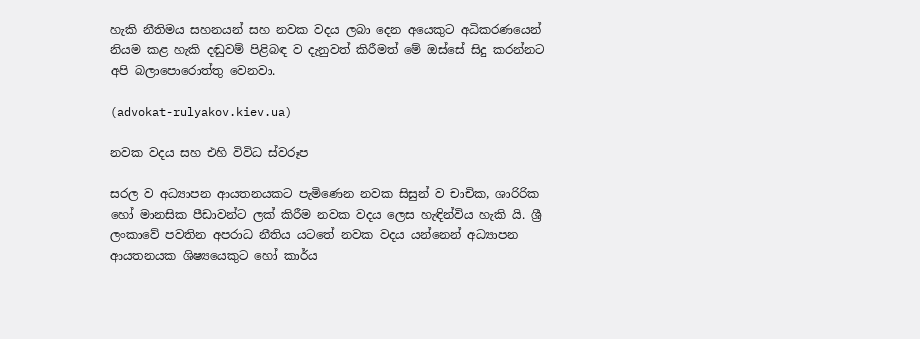හැකි නීතිමය සහනයන් සහ නවක වදය ලබා දෙන අයෙකුට අධිකරණයෙන් නියම කළ හැකි දඬුවම් පිළිබඳ ව දැනුවත් කිරීමත් මේ ඔස්සේ සිදු කරන්නට අපි බලාපොරොත්තු වෙනවා.

(advokat-rulyakov.kiev.ua)

නවක වදය සහ එහි විවිධ ස්වරූප

සරල ව අධ්‍යාපන ආයතනයකට පැමිණෙන නවක සිසුන් ව චාචික, ශාරිරික හෝ මානසික පීඩාවන්ට ලක් කිරීම නවක වදය ලෙස හැඳින්විය හැකි යි. ශ්‍රී ලංකාවේ පවතින අපරාධ නීතිය යටතේ නවක වදය යන්නෙන් අධ්‍යාපන ආයතනයක ශිෂ්‍යයෙකුට හෝ කාර්ය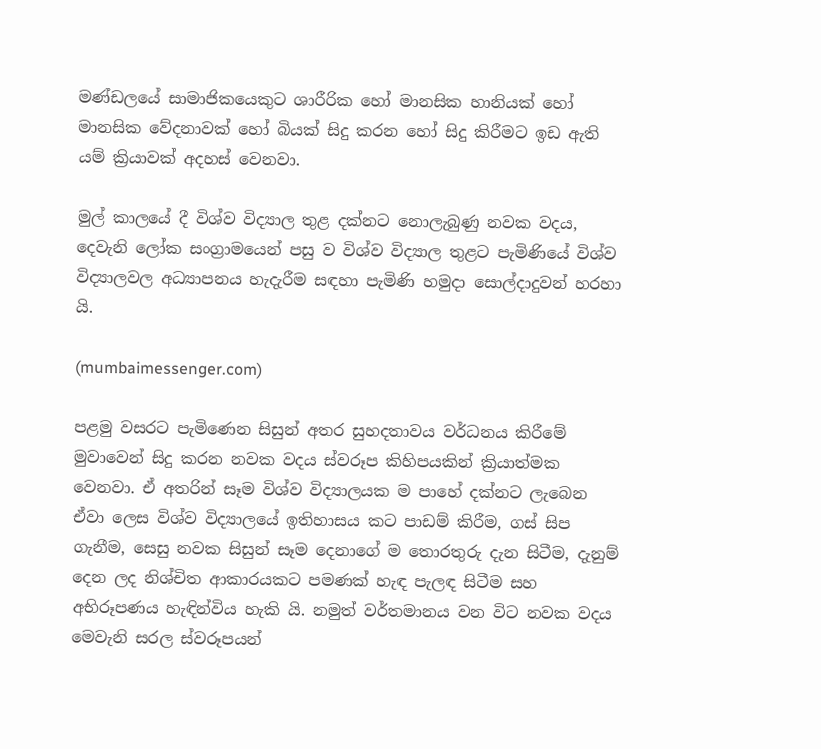මණ්ඩලයේ සාමාජිකයෙකුට ශාරීරික හෝ මානසික හානියක් හෝ මානසික වේදනාවක් හෝ බියක් සිදු කරන හෝ සිදු කිරීමට ඉඩ ඇති යම් ක්‍රියාවක් අදහස් වෙනවා.

මුල් කාලයේ දී විශ්ව විද්‍යාල තුළ දක්නට නොලැබුණු නවක වදය, දෙවැනි ලෝක සංග්‍රාමයෙන් පසු ව විශ්ව විද්‍යාල තුළට පැමිණියේ විශ්ව විද්‍යාලවල අධ්‍යාපනය හැදැරීම සඳහා පැමිණි හමුදා සොල්දාදුවන් හරහා යි.

(mumbaimessenger.com)

පළමු වසරට පැමිණෙන සිසුන් අතර සුහදතාවය වර්ධනය කිරීමේ මුවාවෙන් සිදු කරන නවක වදය ස්වරූප කිහිපයකින් ක්‍රියාත්මක වෙනවා. ඒ අතරින් සෑම විශ්ව විද්‍යාලයක ම පාහේ දක්නට ලැබෙන ඒවා ලෙස විශ්ව විද්‍යාලයේ ඉතිහාසය කට පාඩම් කිරීම, ගස් සිප ගැනීම, සෙසු නවක සිසුන් සෑම දෙනාගේ ම තොරතුරු දැන සිටීම, දැනුම් දෙන ලද නිශ්චිත ආකාරයකට පමණක් හැඳ පැලඳ සිටීම සහ අභිරූපණය හැඳින්විය හැකි යි. නමුත් වර්තමානය වන විට නවක වදය මෙවැනි සරල ස්වරූපයන්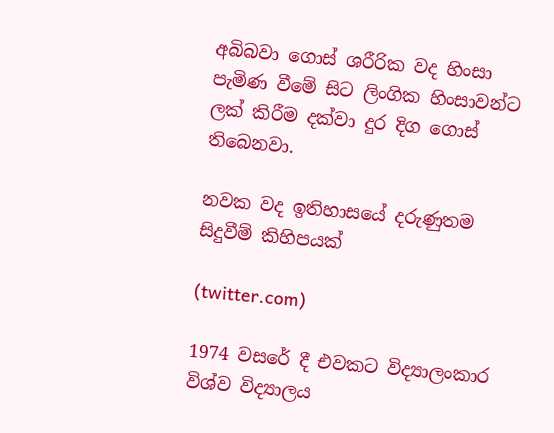අබිබවා ගොස් ශරීරික වද හිංසා පැමිණ වීමේ සිට ලිංගික හිංසාවන්ට ලක් කිරීම දක්වා දුර දිග ගොස් තිබෙනවා.

නවක වද ඉතිහාසයේ දරුණුතම සිදුවීම් කිහිපයක්

(twitter.com)

1974 වසරේ දී එවකට විද්‍යාලංකාර විශ්ව විද්‍යාලය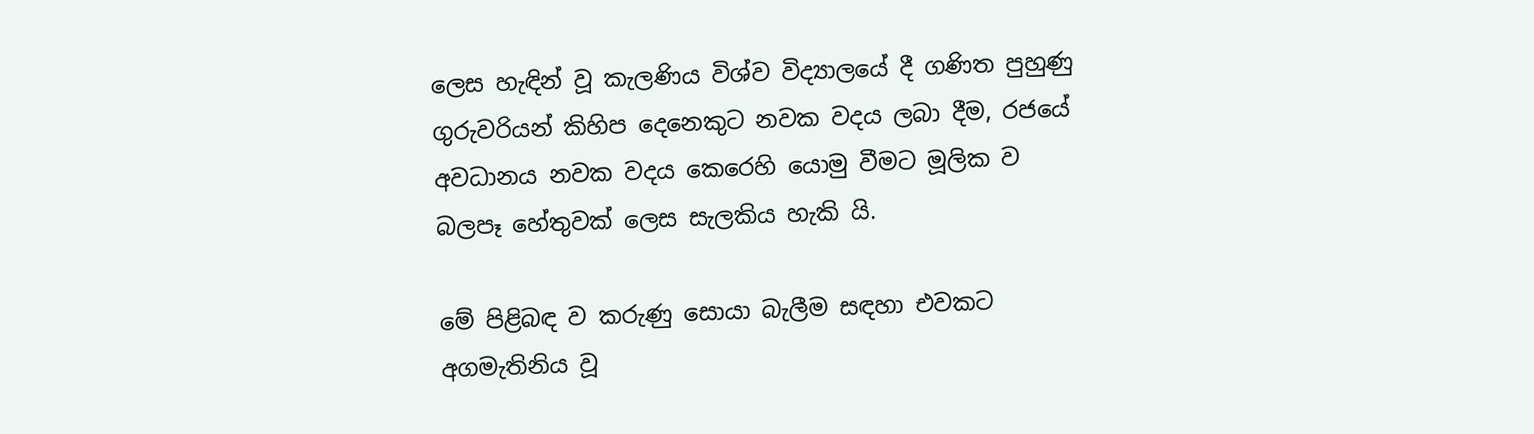ලෙස හැඳින් වූ කැලණිය විශ්ව විද්‍යාලයේ දී ගණිත පුහුණු ගුරුවරියන් කිහිප දෙනෙකුට නවක වදය ලබා දීම, රජයේ අවධානය නවක වදය කෙරෙහි යොමු වීමට මූලික ව බලපෑ හේතුවක් ලෙස සැලකිය හැකි යි.

මේ පිළිබඳ ව කරුණු සොයා බැලීම සඳහා එවකට අගමැතිනිය වූ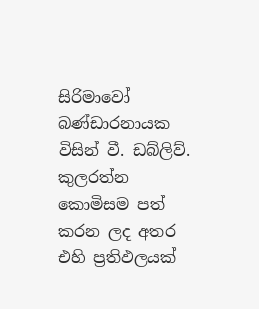සිරිමාවෝ බණ්ඩාරනායක විසින් වී. ඩබ්ලිව්. කුලරත්න කොමිසම පත් කරන ලද අතර එහි ප්‍රතිඵලයක්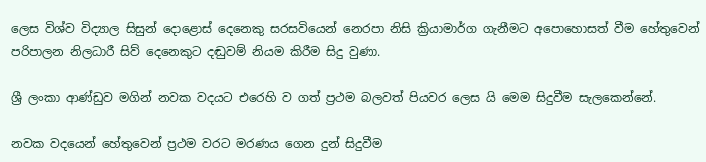ලෙස විශ්ව විද්‍යාල සිසුන් දොළොස් දෙනෙකු සරසවියෙන් නෙරපා නිසි ක්‍රියාමාර්ග ගැනීමට අපොහොසත් වීම හේතුවෙන් පරිපාලන නිලධාරී සිව් දෙනෙකුට දඬුවම් නියම කිරීම සිදු වුණා.

ශ්‍රී ලංකා ආණ්ඩුව මගින් නවක වදයට එරෙහි ව ගත් ප්‍රථම බලවත් පියවර ලෙස යි මෙම සිදුවීම සැලකෙන්නේ.

නවක වදයෙන් හේතුවෙන් ප්‍රථම වරට මරණය ගෙන දුන් සිදුවීම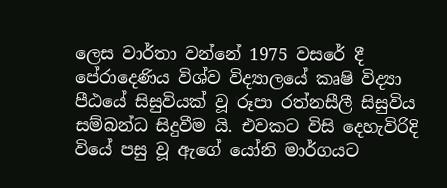ලෙස වාර්තා වන්නේ 1975 වසරේ දී පේරාදෙණිය විශ්ව විද්‍යාලයේ කෘෂි විද්‍යා පීඨයේ සිසුවියක් වූ රූපා රත්නසීලී සිසුවිය සම්බන්ධ සිදුවීම යි. එවකට විසි දෙහැවිරිදි වියේ පසු වූ ඇගේ යෝනි මාර්ගයට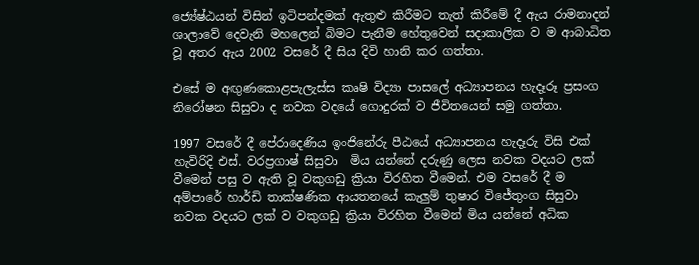ජ්‍යේෂ්ඨයන් විසින් ඉටිපන්දමක් ඇතුළු කිරීමට තැත් කිරීමේ දී ඇය රාමනාදන් ශාලාවේ දෙවැනි මහලෙන් බිමට පැනීම හේතුවෙන් සදාකාලික ව ම ආබාධිත වූ අතර ඇය 2002 වසරේ දී සිය දිවි හානි කර ගත්තා.

එසේ ම අඟුණකොළපැලැස්ස කෘෂි විද්‍යා පාසලේ අධ්‍යාපනය හැදෑරූ ප්‍රසංග නිරෝෂන සිසුවා ද නවක වදයේ ගොදුරක් ව ජීවිතයෙන් සමු ගත්තා.

1997 වසරේ දී පේරාදෙණිය ඉංජිනේරු පීඨයේ අධ්‍යාපනය හැදෑරු විසි එක් හැවිරිදි එස්. වරප්‍රගාෂ් සිසුවා  මිය යන්නේ දරුණු ලෙස නවක වදයට ලක් වීමෙන් පසු ව ඇති වූ වකුගඩු ක්‍රියා විරහිත වීමෙන්. එම වසරේ දී ම අම්පාරේ හාර්ඩි තාක්ෂණික ආයතනයේ කැලුම් තුෂාර විජේතුංග සිසුවා නවක වදයට ලක් ව වකුගඩු ක්‍රියා විරහිත වීමෙන් මිය යන්නේ අධික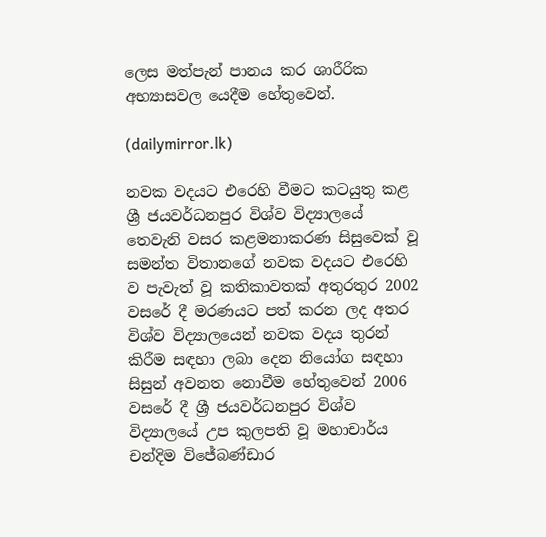ලෙස මත්පැන් පානය කර ශාරීරික අභ්‍යාසවල යෙදීම හේතුවෙන්.

(dailymirror.lk)

නවක වදයට එරෙහි වීමට කටයුතු කළ ශ්‍රී ජයවර්ධනපුර විශ්ව විද්‍යාලයේ තෙවැනි වසර කළමනාකරණ සිසුවෙක් වූ සමන්ත විතානගේ නවක වදයට එරෙහි ව පැවැත් වූ කතිකාවතක් අතුරතුර 2002 වසරේ දී මරණයට පත් කරන ලද අතර විශ්ව විද්‍යාලයෙන් නවක වදය තුරන් කිරීම සඳහා ලබා දෙන නියෝග සඳහා සිසුන් අවනත නොවීම හේතුවෙන් 2006 වසරේ දී ශ්‍රී ජයවර්ධනපුර විශ්ව විද්‍යාලයේ උප කුලපති වූ මහාචාර්ය චන්දිම විජේබණ්ඩාර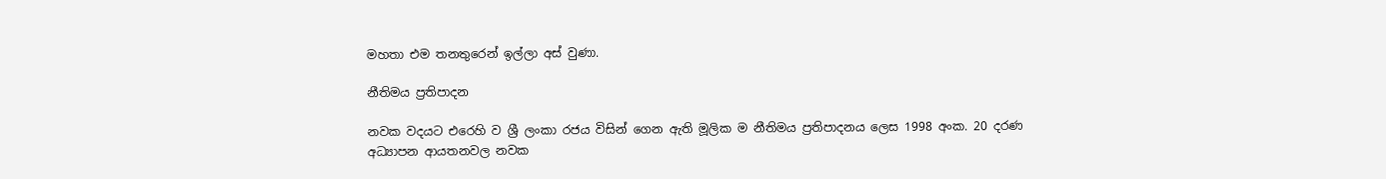මහතා එම තනතුරෙන් ඉල්ලා අස් වුණා.

නීතිමය ප්‍රතිපාදන

නවක වදයට එරෙහි ව ශ්‍රී ලංකා රජය විසින් ගෙන ඇති මූලික ම නීතිමය ප්‍රතිපාදනය ලෙස 1998 අංක. 20 දරණ අධ්‍යාපන ආයතනවල නවක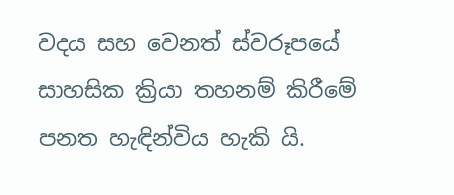වදය සහ වෙනත් ස්වරූපයේ සාහසික ක්‍රියා තහනම් කිරීමේ පනත හැඳින්විය හැකි යි.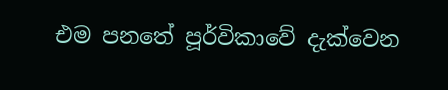එම පනතේ පූර්විකාවේ දැක්වෙන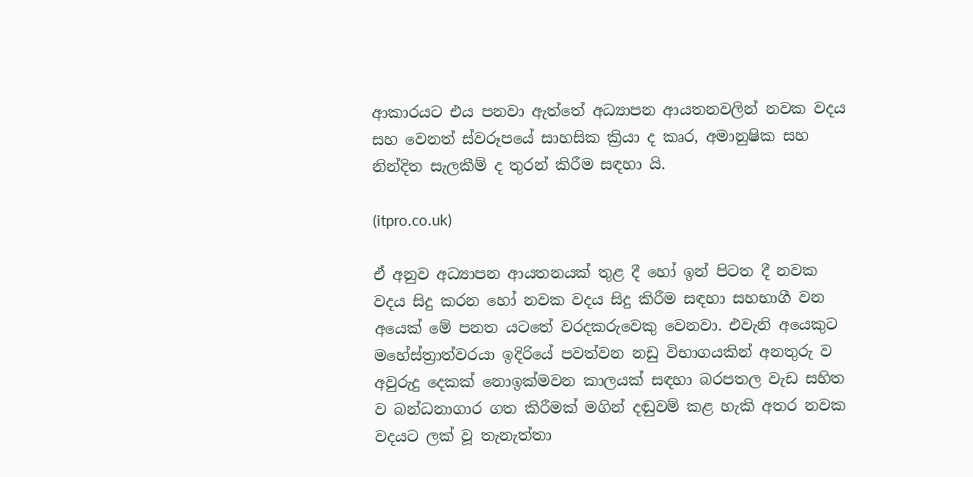ආකාරයට එය පනවා ඇත්තේ අධ්‍යාපන ආයතනවලින් නවක වදය සහ වෙනත් ස්වරූපයේ සාහසික ක්‍රියා ද කෘර, අමානුෂික සහ නින්දිත සැලකීම් ද තුරන් කිරීම සඳහා යි.

(itpro.co.uk)

ඒ අනුව අධ්‍යාපන ආයතනයක් තුළ දී හෝ ඉන් පිටත දී නවක වදය සිදු කරන හෝ නවක වදය සිදු කිරීම සඳහා සහභාගී වන අයෙක් මේ පනත යටතේ වරදකරුවෙකු වෙනවා. එවැනි අයෙකුට මහේස්ත්‍රාත්වරයා ඉදිරියේ පවත්වන නඩු විභාගයකින් අනතුරු ව අවුරුදු දෙකක් නොඉක්මවන කාලයක් සඳහා බරපතල වැඩ සහිත ව බන්ධනාගාර ගත කිරීමක් මගින් දඬුවම් කළ හැකි අතර නවක වදයට ලක් වූ තැනැත්තා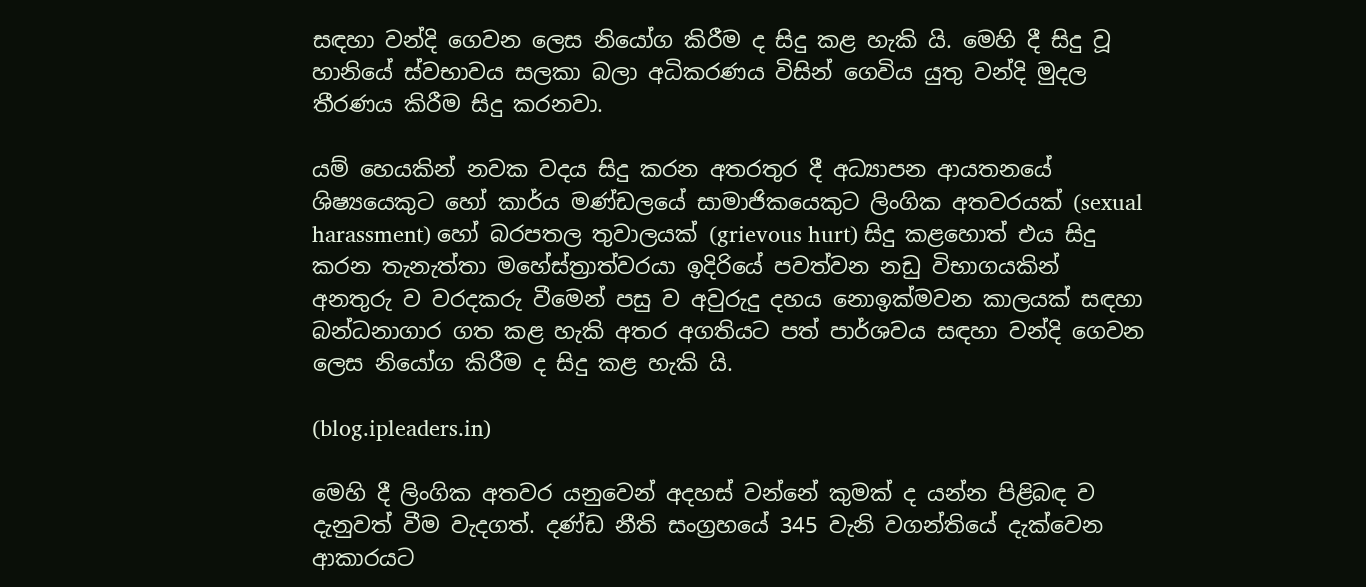සඳහා වන්දි ගෙවන ලෙස නියෝග කිරීම ද සිදු කළ හැකි යි. මෙහි දී සිදු වූ හානියේ ස්වභාවය සලකා බලා අධිකරණය විසින් ගෙවිය යුතු වන්දි මුදල තීරණය කිරීම සිදු කරනවා.

යම් හෙයකින් නවක වදය සිදු කරන අතරතුර දී අධ්‍යාපන ආයතනයේ ශිෂ්‍යයෙකුට හෝ කාර්ය මණ්ඩලයේ සාමාජිකයෙකුට ලිංගික අතවරයක් (sexual harassment) හෝ බරපතල තුවාලයක් (grievous hurt) සිදු කළහොත් එය සිදු කරන තැනැත්තා මහේස්ත්‍රාත්වරයා ඉදිරියේ පවත්වන නඩු විභාගයකින් අනතුරු ව වරදකරු වීමෙන් පසු ව අවුරුදු දහය නොඉක්මවන කාලයක් සඳහා බන්ධනාගාර ගත කළ හැකි අතර අගතියට පත් පාර්ශවය සඳහා වන්දි ගෙවන ලෙස නියෝග කිරීම ද සිදු කළ හැකි යි.

(blog.ipleaders.in)

මෙහි දී ලිංගික අතවර යනුවෙන් අදහස් වන්නේ කුමක් ද යන්න පිළිබඳ ව දැනුවත් වීම වැදගත්. දණ්ඩ නීති සංග්‍රහයේ 345 වැනි වගන්තියේ දැක්වෙන ආකාරයට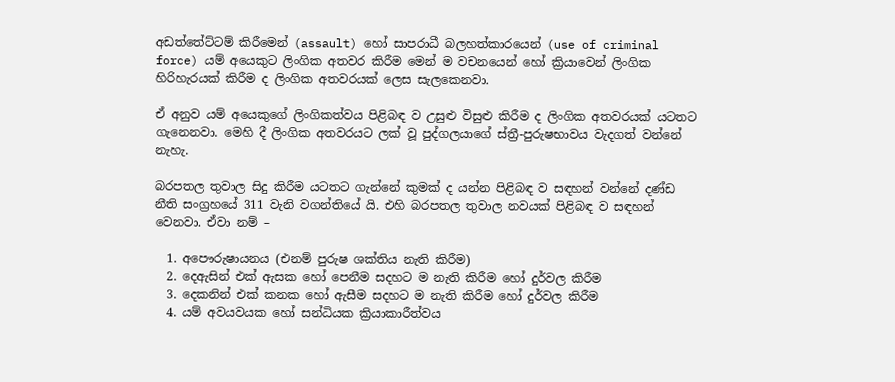අඩත්තේට්ටම් කිරීමෙන් (assault) හෝ සාපරාධී බලහත්කාරයෙන් (use of criminal force) යම් අයෙකුට ලිංගික අතවර කිරීම මෙන් ම වචනයෙන් හෝ ක්‍රියාවෙන් ලිංගික හිරිහැරයක් කිරීම ද ලිංගික අතවරයක් ලෙස සැලකෙනවා.

ඒ අනුව යම් අයෙකුගේ ලිංගිකත්වය පිළිබඳ ව උසුළු විසුළු කිරීම ද ලිංගික අතවරයක් යටතට ගැනෙනවා. මෙහි දී ලිංගික අතවරයට ලක් වූ පුද්ගලයාගේ ස්ත්‍රී-පුරුෂභාවය වැදගත් වන්නේ නැහැ.

බරපතල තුවාල සිදු කිරීම යටතට ගැන්නේ කුමක් ද යන්න පිළිබඳ ව සඳහන් වන්නේ දණ්ඩ නීති සංග්‍රහයේ 311 වැනි වගන්තියේ යි. එහි බරපතල තුවාල නවයක් පිළිබඳ ව සඳහන් වෙනවා. ඒවා නම් –

  1. අපෞරුෂායනය (එනම් පුරුෂ ශක්තිය නැති කිරීම)
  2. දෙඇසින් එක් ඇසක හෝ පෙනීම සදහට ම නැති කිරීම හෝ දුර්වල කිරීම
  3. දෙකනින් එක් කනක හෝ ඇසීම සදහට ම නැති කිරීම හෝ දුර්වල කිරීම
  4. යම් අවයවයක හෝ සන්ධියක ක්‍රියාකාරීත්වය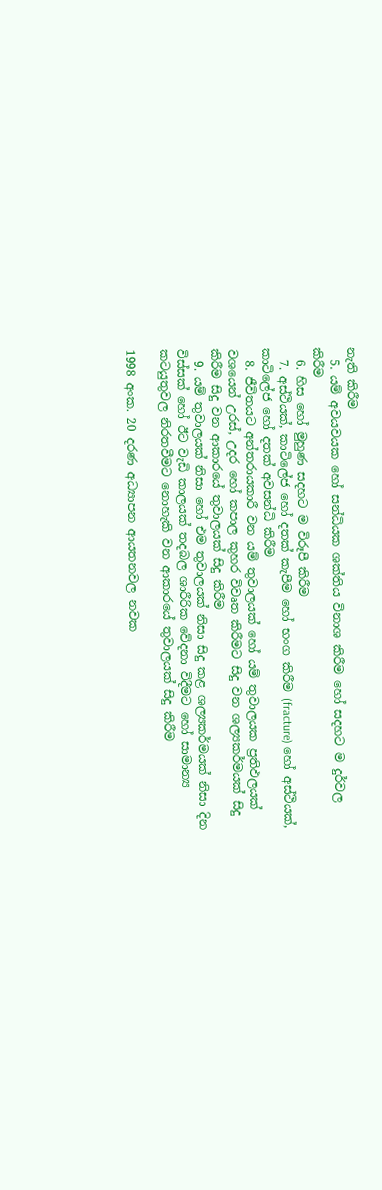නැති කිරීම
  5. යම් අවයවයක හෝ සන්ධියක ශක්තිය විනාශ කිරීම හෝ සදහට ම දුර්වල කිරීම
  6. හිස හෝ මුහුණ සදහට ම විරූපී කිරීම
  7. අස්ථියක්, කාටිලේජ හෝ දතක් කැපීම හෝ භංග කිරීම (fracture) හෝ අස්ථියක්, කාටිලේජ හෝ දතක් අවසන්ධි කිරීම
  8. ජීවිතයට අන්තරායකාරී වන යම් තුවාලයක් හෝ යම් තුවාලයක ප්‍රතිඵලයක් වශයෙන් උරස්, උදර හෝ කපාල කුහර විවෘත කිරීමට සිදු වන ශල්‍යකර්මයක් සිදු කිරීම සිදු වන ආකාරයේ තුවාලයක් සිදු කිරීම
  9. යම් තුවාලයක් නිසා හෝ එම තුවාලයක් නිසා සිදු කළ ශල්‍යකර්මයක් නිසා දින විස්සක් හෝ ඊට වැඩි කාලයක් තදබල ශාරීරික වේදනා විදීමට හෝ සාමාන්‍ය කටයුතුවල නිරතවීමට නොහැකි වන ආකාරයේ තුවාලයක් සිදු කිරීම

1998 අංක. 20 දරණ අධ්‍යාපන ආයතනවල නවක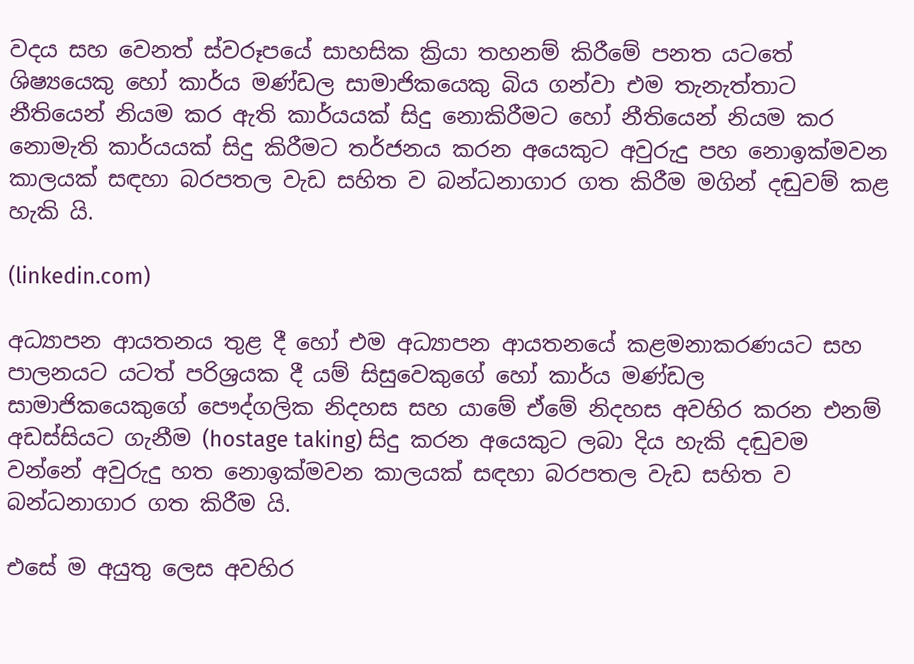වදය සහ වෙනත් ස්වරූපයේ සාහසික ක්‍රියා තහනම් කිරීමේ පනත යටතේ ශිෂ්‍යයෙකු හෝ කාර්ය මණ්ඩල සාමාජිකයෙකු බිය ගන්වා එම තැනැත්තාට නීතියෙන් නියම කර ඇති කාර්යයක් සිදු නොකිරීමට හෝ නීතියෙන් නියම කර නොමැති කාර්යයක් සිදු කිරීමට තර්ජනය කරන අයෙකුට අවුරුදු පහ නොඉක්මවන කාලයක් සඳහා බරපතල වැඩ සහිත ව බන්ධනාගාර ගත කිරීම මගින් දඬුවම් කළ හැකි යි.

(linkedin.com)

අධ්‍යාපන ආයතනය තුළ දී හෝ එම අධ්‍යාපන ආයතනයේ කළමනාකරණයට සහ පාලනයට යටත් පරිශ්‍රයක දී යම් සිසුවෙකුගේ හෝ කාර්ය මණ්ඩල සාමාජිකයෙකුගේ පෞද්ගලික නිදහස සහ යාමේ ඒමේ නිදහස අවහිර කරන එනම් අඩස්සියට ගැනීම (hostage taking) සිදු කරන අයෙකුට ලබා දිය හැකි දඬුවම වන්නේ අවුරුදු හත නොඉක්මවන කාලයක් සඳහා බරපතල වැඩ සහිත ව බන්ධනාගාර ගත කිරීම යි.

එසේ ම අයුතු ලෙස අවහිර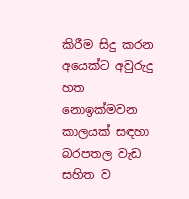කිරීම සිදු කරන අයෙක්ට අවුරුදු හත නොඉක්මවන කාලයක් සඳහා බරපතල වැඩ සහිත ව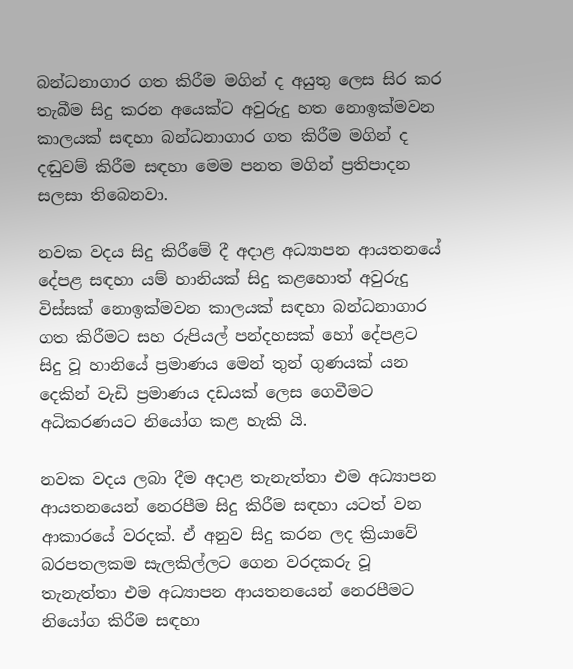බන්ධනාගාර ගත කිරීම මගින් ද අයුතු ලෙස සිර කර තැබීම සිදු කරන අයෙක්ට අවුරුදු හත නොඉක්මවන කාලයක් සඳහා බන්ධනාගාර ගත කිරීම මගින් ද දඬුවම් කිරීම සඳහා මෙම පනත මගින් ප්‍රතිපාදන සලසා තිබෙනවා.

නවක වදය සිදු කිරීමේ දී අදාළ අධ්‍යාපන ආයතනයේ දේපළ සඳහා යම් හානියක් සිදු කළහොත් අවුරුදු විස්සක් නොඉක්මවන කාලයක් සඳහා බන්ධනාගාර ගත කිරීමට සහ රුපියල් පන්දහසක් හෝ දේපළට සිදු වූ හානියේ ප්‍රමාණය මෙන් තුන් ගුණයක් යන දෙකින් වැඩි ප්‍රමාණය දඩයක් ලෙස ගෙවීමට අධිකරණයට නියෝග කළ හැකි යි.

නවක වදය ලබා දීම අදාළ තැනැත්තා එම අධ්‍යාපන ආයතනයෙන් නෙරපීම සිදු කිරීම සඳහා යටත් වන ආකාරයේ වරදක්. ඒ අනුව සිදු කරන ලද ක්‍රියාවේ බරපතලකම සැලකිල්ලට ගෙන වරදකරු වූ තැනැත්තා එම අධ්‍යාපන ආයතනයෙන් නෙරපීමට නියෝග කිරීම සඳහා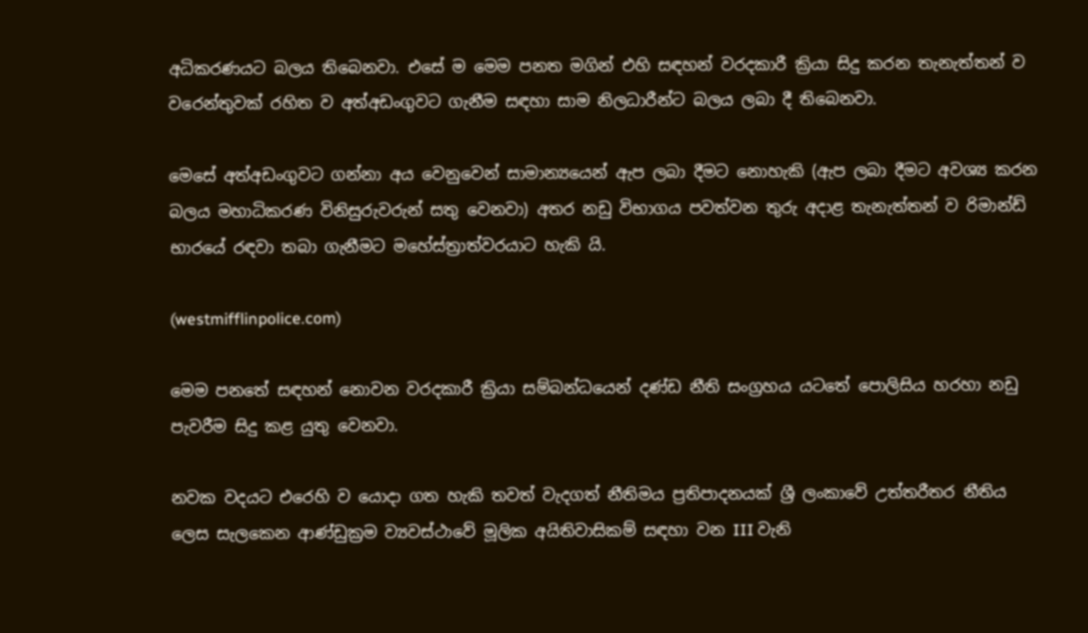අධිකරණයට බලය තිබෙනවා. එසේ ම මෙම පනත මගින් එහි සඳහන් වරදකාරී ක්‍රියා සිදු කරන තැනැත්තන් ව වරෙන්තුවක් රහිත ව අත්අඩංගුවට ගැනීම සඳහා සාම නිලධාරීන්ට බලය ලබා දී තිබෙනවා.

මෙසේ අත්අඩංගුවට ගන්නා අය වෙනුවෙන් සාමාන්‍යයෙන් ඇප ලබා දීමට නොහැකි (ඇප ලබා දීමට අවශ්‍ය කරන බලය මහාධිකරණ විනිසුරුවරුන් සතු වෙනවා) අතර නඩු විභාගය පවත්වන තුරු අදාළ තැනැත්තන් ව රිමාන්ඩ් භාරයේ රඳවා තබා ගැනීමට මහේස්ත්‍රාත්වරයාට හැකි යි.

(westmifflinpolice.com)

මෙම පනතේ සඳහන් නොවන වරදකාරී ක්‍රියා සම්බන්ධයෙන් දණ්ඩ නීති සංග්‍රහය යටතේ පොලිසිය හරහා නඩු පැවරීම සිදු කළ යුතු වෙනවා.

නවක වදයට එරෙහි ව යොදා ගත හැකි තවත් වැදගත් නීතිමය ප්‍රතිපාදනයක් ශ්‍රී ලංකාවේ උත්තරීතර නීතිය ලෙස සැලකෙන ආණ්ඩුක්‍රම ව්‍යවස්ථාවේ මූලික අයිතිවාසිකම් සඳහා වන III වැනි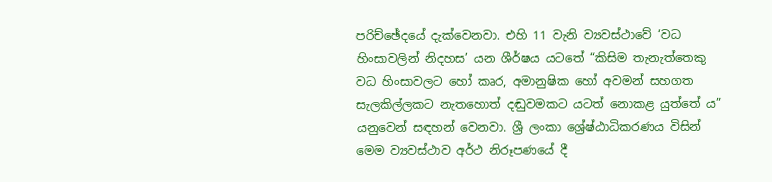පරිච්ඡේදයේ දැක්වෙනවා. එහි 11 වැනි ව්‍යවස්ථාවේ ‘වධ හිංසාවලින් නිදහස’ යන ශීර්ෂය යටතේ “කිසිම තැනැත්තෙකු වධ හිංසාවලට හෝ කෘර, අමානුෂික හෝ අවමන් සහගත සැලකිල්ලකට නැතහොත් දඬුවමකට යටත් නොකළ යුත්තේ ය” යනුවෙන් සඳහන් වෙනවා. ශ්‍රී ලංකා ශ්‍රේෂ්ඨාධිකරණය විසින් මෙම ව්‍යවස්ථාව අර්ථ නිරූපණයේ දී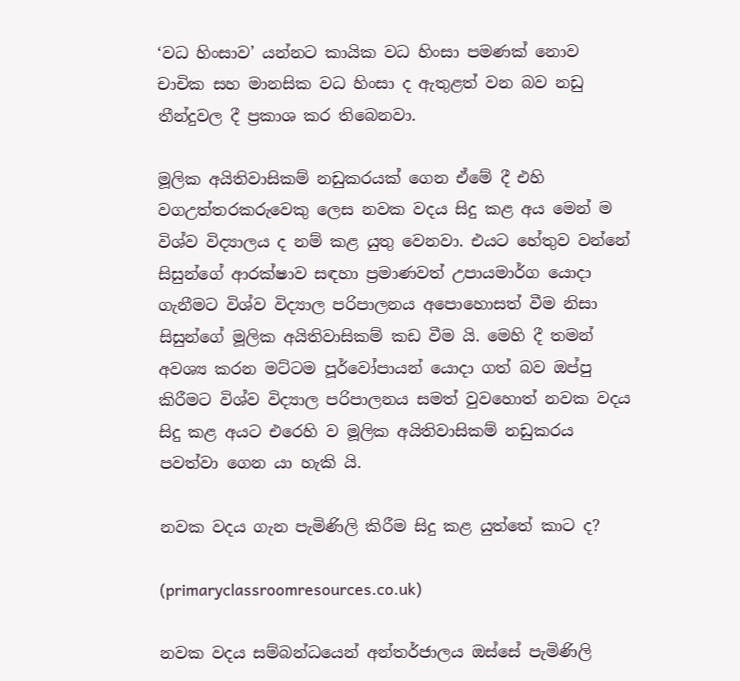‘වධ හිංසාව’ යන්නට කායික වධ හිංසා පමණක් නොව චාචික සහ මානසික වධ හිංසා ද ඇතුළත් වන බව නඩු තීන්දුවල දී ප්‍රකාශ කර තිබෙනවා.

මූලික අයිතිවාසිකම් නඩුකරයක් ගෙන ඒමේ දී එහි වගඋත්තරකරුවෙකු ලෙස නවක වදය සිදු කළ අය මෙන් ම විශ්ව විද්‍යාලය ද නම් කළ යුතු වෙනවා. එයට හේතුව වන්නේ සිසුන්ගේ ආරක්ෂාව සඳහා ප්‍රමාණවත් උපායමාර්ග යොදා ගැනීමට විශ්ව විද්‍යාල පරිපාලනය අපොහොසත් වීම නිසා සිසුන්ගේ මූලික අයිතිවාසිකම් කඩ වීම යි. මෙහි දී තමන් අවශ්‍ය කරන මට්ටම පූර්වෝපායන් යොදා ගත් බව ඔප්පු කිරීමට විශ්ව විද්‍යාල පරිපාලනය සමත් වුවහොත් නවක වදය සිදු කළ අයට එරෙහි ව මූලික අයිතිවාසිකම් නඩුකරය පවත්වා ගෙන යා හැකි යි.

නවක වදය ගැන පැමිණිලි කිරීම සිදු කළ යුත්තේ කාට ද?

(primaryclassroomresources.co.uk)

නවක වදය සම්බන්ධයෙන් අන්තර්ජාලය ඔස්සේ පැමිණිලි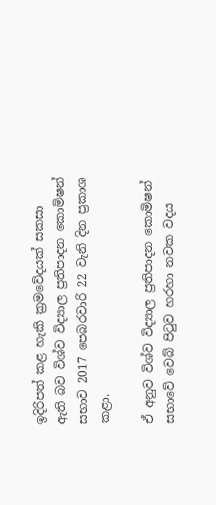ඉදිරිපත් කළ හැකි ක්‍රමවේදයක් සකසා ඇති බව විශ්ව විද්‍යාල ප්‍රතිපාදන කොමිෂන් සභාව 2017 පෙබරවාරි 22 වැනි දින ප්‍රකාශ කළා.

ඒ අනුව විශ්ව විද්‍යාල ප්‍රතිපාදන කොමිෂන් සභාවේ වෙබ් පිටුව හරහා නවක වදය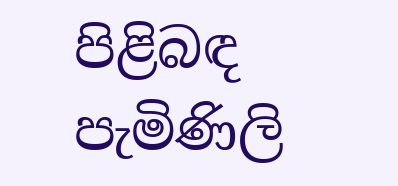පිළිබඳ පැමිණිලි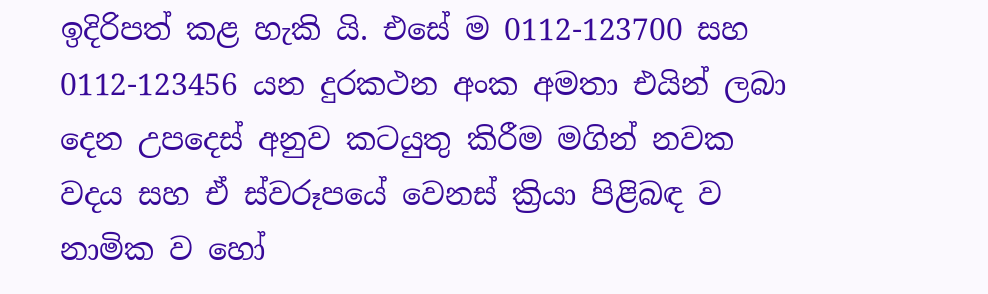ඉදිරිපත් කළ හැකි යි. එසේ ම 0112-123700 සහ 0112-123456 යන දුරකථන අංක අමතා එයින් ලබා දෙන උපදෙස් අනුව කටයුතු කිරීම මගින් නවක වදය සහ ඒ ස්වරූපයේ වෙනස් ක්‍රියා පිළිබඳ ව නාමික ව හෝ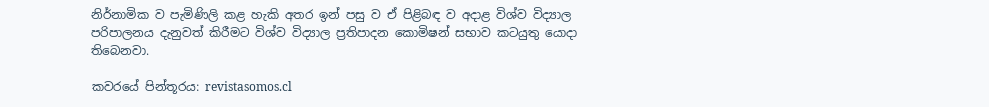නිර්නාමික ව පැමිණිලි කළ හැකි අතර ඉන් පසු ව ඒ පිළිබඳ ව අදාළ විශ්ව විද්‍යාල පරිපාලනය දැනුවත් කිරීමට විශ්ව විද්‍යාල ප්‍රතිපාදන කොමිෂන් සභාව කටයුතු යොදා තිබෙනවා.

කවරයේ පින්තූරය: revistasomos.cl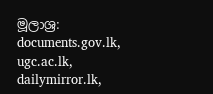මූලාශ්‍ර: documents.gov.lk, ugc.ac.lk, dailymirror.lk,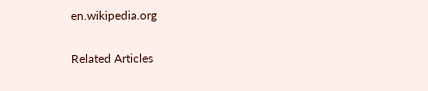en.wikipedia.org

Related Articles